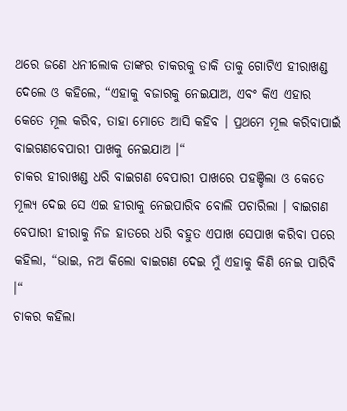ଥରେ ଜଣେ ଧନୀଲୋକ ତାଙ୍କର ଚାକରକୁ ଡାକି ତାକୁ ଗୋଟିଏ ହୀରାଖଣ୍ଡ ଦେଲେ ଓ କହିଲେ, “ଏହାକୁ ବଜାରକୁ ନେଇଯାଅ, ଏବଂ କିଏ ଏହାର କେତେ ମୂଲ କରିବ, ତାହା ମୋତେ ଆସି କହିବ । ପ୍ରଥମେ ମୂଲ କରିବାପାଇଁ ବାଇଗଣବେପାରୀ ପାଖକୁ ନେଇଯାଅ ।“
ଚାକର ହୀରାଖଣ୍ଡ ଧରି ବାଇଗଣ ବେପାରୀ ପାଖରେ ପହଞ୍ଚିଲା ଓ କେତେ ମୂଲ୍ୟ ଦେଇ ସେ ଏଇ ହୀରାକୁ ନେଇପାରିବ ବୋଲି ପଚାରିଲା । ବାଇଗଣ ବେପାରୀ ହୀରାକୁ ନିଜ ହାତରେ ଧରି ବହୁତ ଏପାଖ ସେପାଖ କରିବା ପରେ କହିଲା, “ଭାଇ, ନଅ କିଲୋ ବାଇଗଣ ଦେଇ ମୁଁ ଏହାକୁ କିଣି ନେଇ ପାରିବି ।“
ଚାକର କହିଲା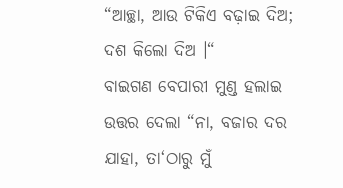“ଆଚ୍ଛା, ଆଉ ଟିକିଏ ବଢ଼ାଇ ଦିଅ; ଦଶ କିଲୋ ଦିଅ ।“
ବାଇଗଣ ବେପାରୀ ମୁଣ୍ଡ ହଲାଇ ଉତ୍ତର ଦେଲା “ନା, ବଜାର ଦର ଯାହା, ତା‘ଠାରୁ ମୁଁ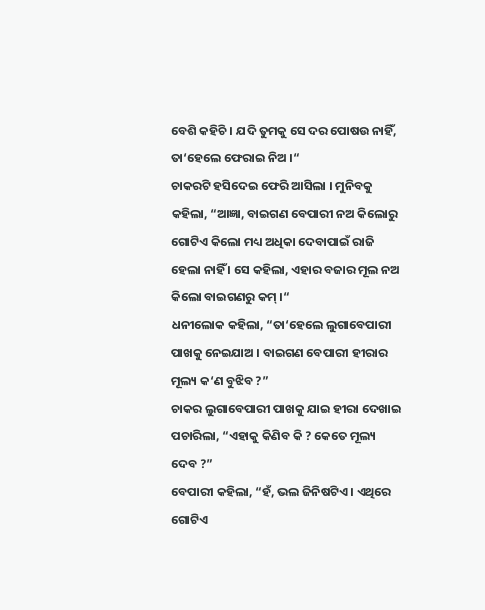ବେଶି କହିଚି । ଯଦି ତୁମକୁ ସେ ଦର ପୋଷଉ ନାହିଁ, ତା‘ହେଲେ ଫେରାଇ ନିଅ ।“
ଚାକରଟି ହସିଦେଇ ଫେରି ଆସିଲା । ମୁନିବକୁ କହିଲା, “ଆଜ୍ଞା, ବାଇଗଣ ବେପାରୀ ନଅ କିଲୋରୁ ଗୋଟିଏ କିଲୋ ମଧ୍ୟ ଅଧିକା ଦେବାପାଇଁ ରାଜି ହେଲା ନାହିଁ । ସେ କହିଲା, ଏହାର ବଜାର ମୂଲ ନଅ କିଲୋ ବାଇଗଣରୁ କମ୍ ।“
ଧନୀଲୋକ କହିଲା, “ତା‘ହେଲେ ଲୁଗାବେପାରୀ ପାଖକୁ ନେଇଯାଅ । ବାଇଗଣ ବେପାରୀ ହୀରାର ମୂଲ୍ୟ କ‘ଣ ବୁଝିବ ?”
ଚାକର ଲୁଗାବେପାରୀ ପାଖକୁ ଯାଇ ହୀରା ଦେଖାଇ ପଚାରିଲା, “ଏହାକୁ କିଣିବ କି ? କେତେ ମୂଲ୍ୟ ଦେବ ?”
ବେପାରୀ କହିଲା, “ହଁ, ଭଲ ଜିନିଷଟିଏ । ଏଥିରେ ଗୋଟିଏ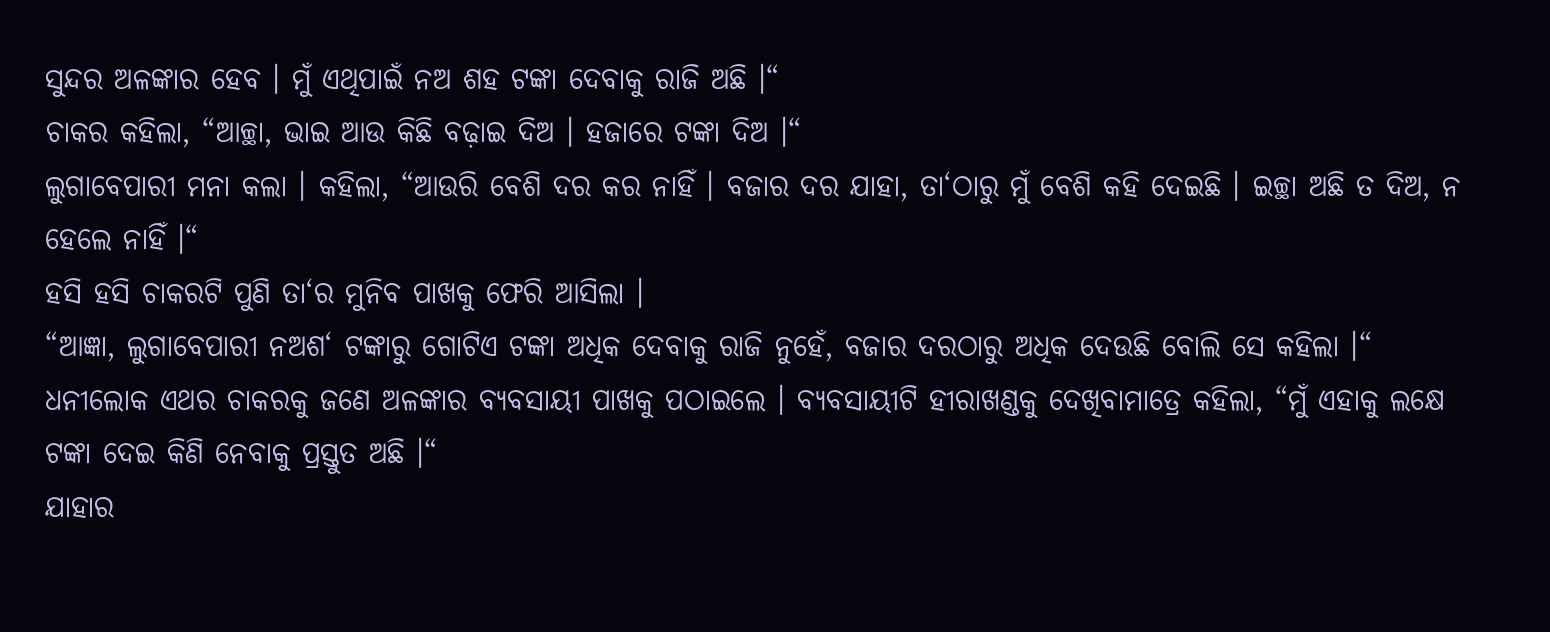ସୁନ୍ଦର ଅଳଙ୍କାର ହେବ । ମୁଁ ଏଥିପାଇଁ ନଅ ଶହ ଟଙ୍କା ଦେବାକୁ ରାଜି ଅଛି ।“
ଚାକର କହିଲା, “ଆଚ୍ଛା, ଭାଇ ଆଉ କିଛି ବଢ଼ାଇ ଦିଅ । ହଜାରେ ଟଙ୍କା ଦିଅ ।“
ଲୁଗାବେପାରୀ ମନା କଲା । କହିଲା, “ଆଉରି ବେଶି ଦର କର ନାହିଁ । ବଜାର ଦର ଯାହା, ତା‘ଠାରୁ ମୁଁ ବେଶି କହି ଦେଇଛି । ଇଚ୍ଛା ଅଛି ତ ଦିଅ, ନ ହେଲେ ନାହିଁ ।“
ହସି ହସି ଚାକରଟି ପୁଣି ତା‘ର ମୁନିବ ପାଖକୁ ଫେରି ଆସିଲା ।
“ଆଜ୍ଞା, ଲୁଗାବେପାରୀ ନଅଶ‘ ଟଙ୍କାରୁ ଗୋଟିଏ ଟଙ୍କା ଅଧିକ ଦେବାକୁ ରାଜି ନୁହେଁ, ବଜାର ଦରଠାରୁ ଅଧିକ ଦେଉଛି ବୋଲି ସେ କହିଲା ।“
ଧନୀଲୋକ ଏଥର ଚାକରକୁ ଜଣେ ଅଳଙ୍କାର ବ୍ୟବସାୟୀ ପାଖକୁ ପଠାଇଲେ । ବ୍ୟବସାୟୀଟି ହୀରାଖଣ୍ଡକୁ ଦେଖିବାମାତ୍ରେ କହିଲା, “ମୁଁ ଏହାକୁ ଲକ୍ଷେ ଟଙ୍କା ଦେଇ କିଣି ନେବାକୁ ପ୍ରସ୍ତୁତ ଅଛି ।“
ଯାହାର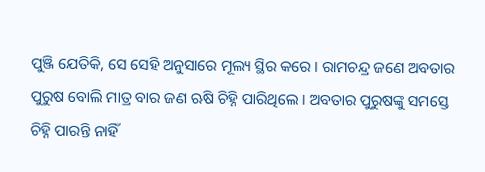ପୁଞ୍ଜି ଯେତିକି, ସେ ସେହି ଅନୁସାରେ ମୂଲ୍ୟ ସ୍ଥିର କରେ । ରାମଚନ୍ଦ୍ର ଜଣେ ଅବତାର ପୁରୁଷ ବୋଲି ମାତ୍ର ବାର ଜଣ ଋଷି ଚିହ୍ନି ପାରିଥିଲେ । ଅବତାର ପୁରୁଷଙ୍କୁ ସମସ୍ତେ ଚିହ୍ନି ପାରନ୍ତି ନାହିଁ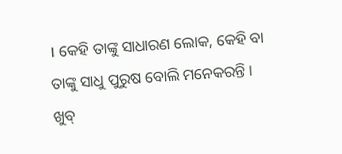। କେହି ତାଙ୍କୁ ସାଧାରଣ ଲୋକ, କେହି ବା ତାଙ୍କୁ ସାଧୁ ପୁରୁଷ ବୋଲି ମନେକରନ୍ତି । ଖୁବ୍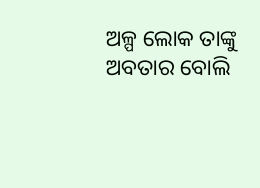ଅଳ୍ପ ଲୋକ ତାଙ୍କୁ ଅବତାର ବୋଲି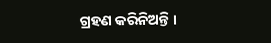ଗ୍ରହଣ କରିନିଅନ୍ତି ।